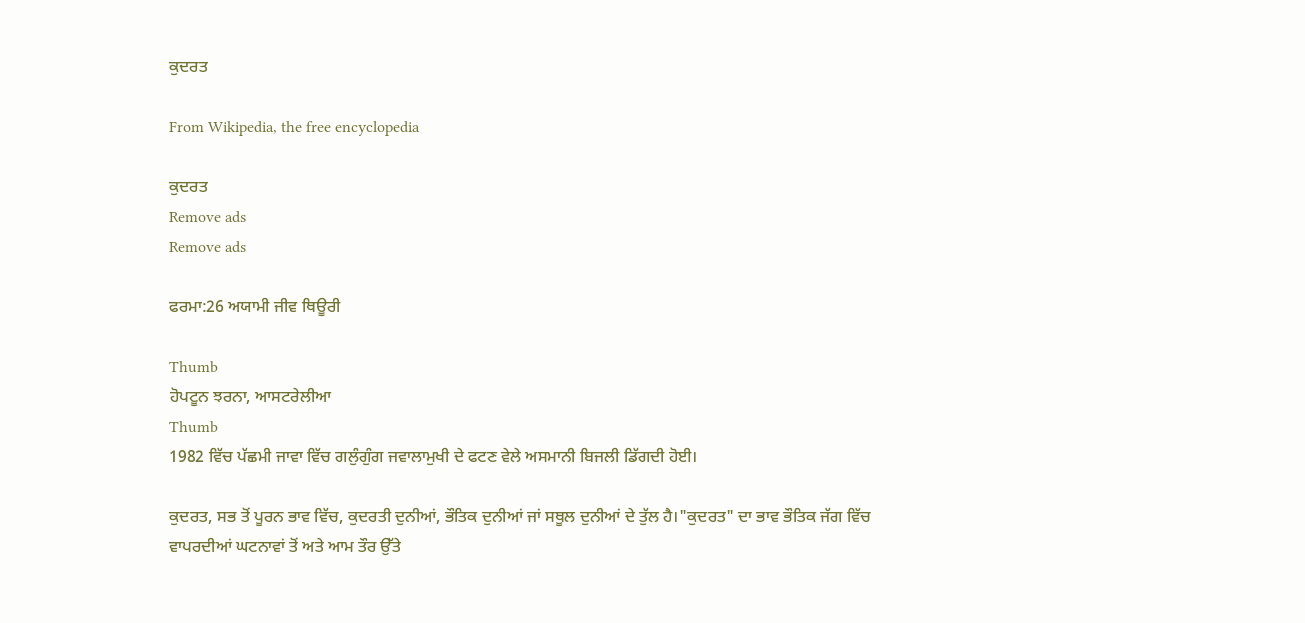ਕੁਦਰਤ

From Wikipedia, the free encyclopedia

ਕੁਦਰਤ
Remove ads
Remove ads

ਫਰਮਾ:26 ਅਯਾਮੀ ਜੀਵ ਥਿਊਰੀ

Thumb
ਹੋਪਟੂਨ ਝਰਨਾ, ਆਸਟਰੇਲੀਆ
Thumb
1982 ਵਿੱਚ ਪੱਛਮੀ ਜਾਵਾ ਵਿੱਚ ਗਲੁੰਗੁੰਗ ਜਵਾਲਾਮੁਖੀ ਦੇ ਫਟਣ ਵੇਲੇ ਅਸਮਾਨੀ ਬਿਜਲੀ ਡਿੱਗਦੀ ਹੋਈ।

ਕੁਦਰਤ, ਸਭ ਤੋਂ ਪੂਰਨ ਭਾਵ ਵਿੱਚ, ਕੁਦਰਤੀ ਦੁਨੀਆਂ, ਭੌਤਿਕ ਦੁਨੀਆਂ ਜਾਂ ਸਥੂਲ ਦੁਨੀਆਂ ਦੇ ਤੁੱਲ ਹੈ।"ਕੁਦਰਤ" ਦਾ ਭਾਵ ਭੌਤਿਕ ਜੱਗ ਵਿੱਚ ਵਾਪਰਦੀਆਂ ਘਟਨਾਵਾਂ ਤੋਂ ਅਤੇ ਆਮ ਤੌਰ ਉੱਤੇ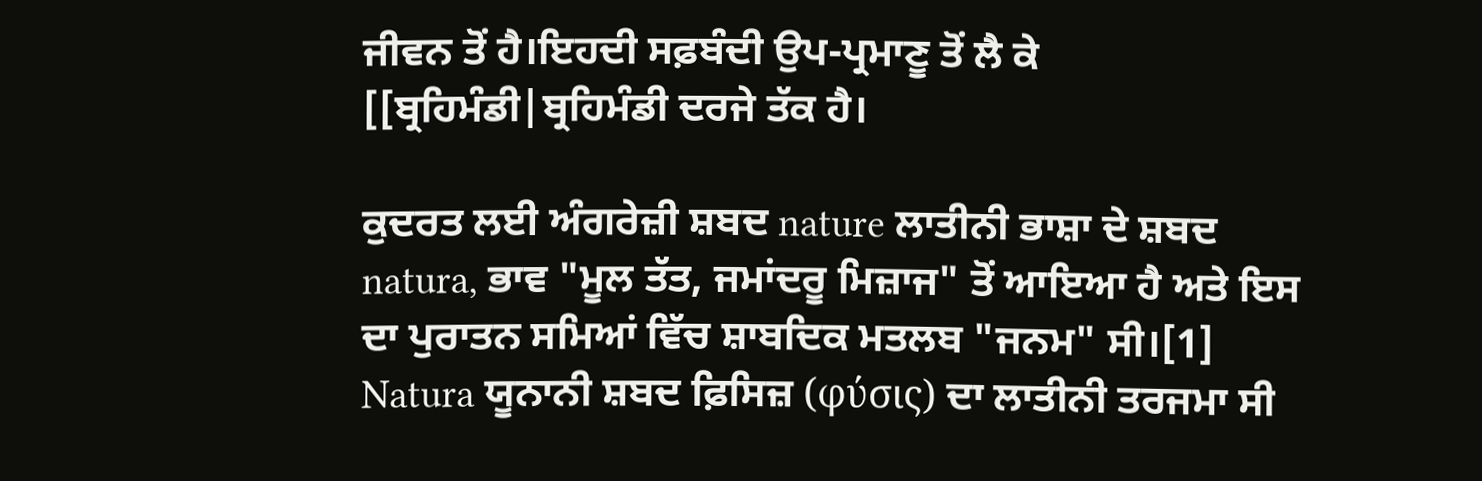ਜੀਵਨ ਤੋਂ ਹੈ।ਇਹਦੀ ਸਫ਼ਬੰਦੀ ਉਪ-ਪ੍ਰਮਾਣੂ ਤੋਂ ਲੈ ਕੇ [[ਬ੍ਰਹਿਮੰਡੀ|ਬ੍ਰਹਿਮੰਡੀ ਦਰਜੇ ਤੱਕ ਹੈ।

ਕੁਦਰਤ ਲਈ ਅੰਗਰੇਜ਼ੀ ਸ਼ਬਦ nature ਲਾਤੀਨੀ ਭਾਸ਼ਾ ਦੇ ਸ਼ਬਦ natura, ਭਾਵ "ਮੂਲ ਤੱਤ, ਜਮਾਂਦਰੂ ਮਿਜ਼ਾਜ" ਤੋਂ ਆਇਆ ਹੈ ਅਤੇ ਇਸ ਦਾ ਪੁਰਾਤਨ ਸਮਿਆਂ ਵਿੱਚ ਸ਼ਾਬਦਿਕ ਮਤਲਬ "ਜਨਮ" ਸੀ।[1] Natura ਯੂਨਾਨੀ ਸ਼ਬਦ ਫ਼ਿਸਿਜ਼ (φύσις) ਦਾ ਲਾਤੀਨੀ ਤਰਜਮਾ ਸੀ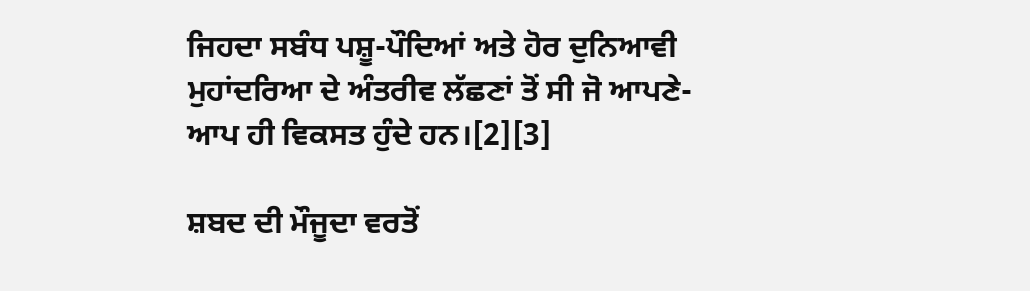ਜਿਹਦਾ ਸਬੰਧ ਪਸ਼ੂ-ਪੌਦਿਆਂ ਅਤੇ ਹੋਰ ਦੁਨਿਆਵੀ ਮੁਹਾਂਦਰਿਆ ਦੇ ਅੰਤਰੀਵ ਲੱਛਣਾਂ ਤੋਂ ਸੀ ਜੋ ਆਪਣੇ-ਆਪ ਹੀ ਵਿਕਸਤ ਹੁੰਦੇ ਹਨ।[2][3]

ਸ਼ਬਦ ਦੀ ਮੌਜੂਦਾ ਵਰਤੋਂ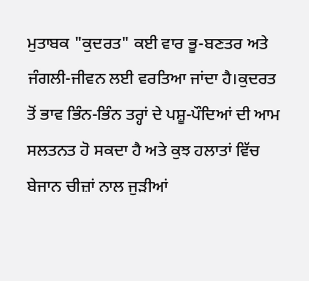ਮੁਤਾਬਕ "ਕੁਦਰਤ" ਕਈ ਵਾਰ ਭੂ-ਬਣਤਰ ਅਤੇ ਜੰਗਲੀ-ਜੀਵਨ ਲਈ ਵਰਤਿਆ ਜਾਂਦਾ ਹੈ।ਕੁਦਰਤ ਤੋਂ ਭਾਵ ਭਿੰਨ-ਭਿੰਨ ਤਰ੍ਹਾਂ ਦੇ ਪਸ਼ੂ-ਪੌਦਿਆਂ ਦੀ ਆਮ ਸਲਤਨਤ ਹੋ ਸਕਦਾ ਹੈ ਅਤੇ ਕੁਝ ਹਲਾਤਾਂ ਵਿੱਚ ਬੇਜਾਨ ਚੀਜ਼ਾਂ ਨਾਲ ਜੁੜੀਆਂ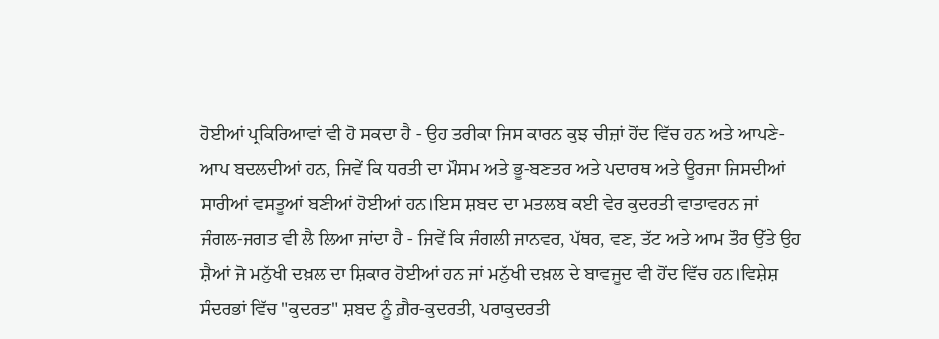ਹੋਈਆਂ ਪ੍ਰਕਿਰਿਆਵਾਂ ਵੀ ਹੋ ਸਕਦਾ ਹੈ - ਉਹ ਤਰੀਕਾ ਜਿਸ ਕਾਰਨ ਕੁਝ ਚੀਜ਼ਾਂ ਹੋਂਦ ਵਿੱਚ ਹਨ ਅਤੇ ਆਪਣੇ-ਆਪ ਬਦਲਦੀਆਂ ਹਨ, ਜਿਵੇਂ ਕਿ ਧਰਤੀ ਦਾ ਮੌਸਮ ਅਤੇ ਭੂ-ਬਣਤਰ ਅਤੇ ਪਦਾਰਥ ਅਤੇ ਊਰਜਾ ਜਿਸਦੀਆਂ ਸਾਰੀਆਂ ਵਸਤੂਆਂ ਬਣੀਆਂ ਹੋਈਆਂ ਹਨ।ਇਸ ਸ਼ਬਦ ਦਾ ਮਤਲਬ ਕਈ ਵੇਰ ਕੁਦਰਤੀ ਵਾਤਾਵਰਨ ਜਾਂ ਜੰਗਲ-ਜਗਤ ਵੀ ਲੈ ਲਿਆ ਜਾਂਦਾ ਹੈ - ਜਿਵੇਂ ਕਿ ਜੰਗਲੀ ਜਾਨਵਰ, ਪੱਥਰ, ਵਣ, ਤੱਟ ਅਤੇ ਆਮ ਤੌਰ ਉੱਤੇ ਉਹ ਸ਼ੈਆਂ ਜੋ ਮਨੁੱਖੀ ਦਖ਼ਲ ਦਾ ਸ਼ਿਕਾਰ ਹੋਈਆਂ ਹਨ ਜਾਂ ਮਨੁੱਖੀ ਦਖ਼ਲ ਦੇ ਬਾਵਜੂਦ ਵੀ ਹੋਂਦ ਵਿੱਚ ਹਨ।ਵਿਸ਼ੇਸ਼ ਸੰਦਰਭਾਂ ਵਿੱਚ "ਕੁਦਰਤ" ਸ਼ਬਦ ਨੂੰ ਗ਼ੈਰ-ਕੁਦਰਤੀ, ਪਰਾਕੁਦਰਤੀ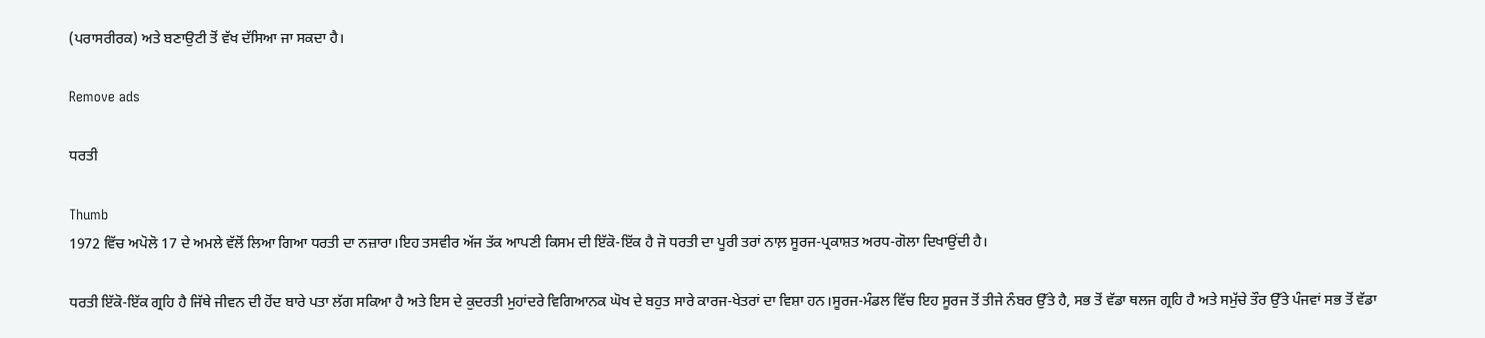(ਪਰਾਸਰੀਰਕ) ਅਤੇ ਬਣਾਉਟੀ ਤੋਂ ਵੱਖ ਦੱਸਿਆ ਜਾ ਸਕਦਾ ਹੈ।

Remove ads

ਧਰਤੀ

Thumb
1972 ਵਿੱਚ ਅਪੋਲੋ 17 ਦੇ ਅਮਲੇ ਵੱਲੋਂ ਲਿਆ ਗਿਆ ਧਰਤੀ ਦਾ ਨਜ਼ਾਰਾ।ਇਹ ਤਸਵੀਰ ਅੱਜ ਤੱਕ ਆਪਣੀ ਕਿਸਮ ਦੀ ਇੱਕੋ-ਇੱਕ ਹੈ ਜੋ ਧਰਤੀ ਦਾ ਪੂਰੀ ਤਰਾਂ ਨਾਲ਼ ਸੂਰਜ-ਪ੍ਰਕਾਸ਼ਤ ਅਰਧ-ਗੋਲਾ ਦਿਖਾਉਂਦੀ ਹੈ।

ਧਰਤੀ ਇੱਕੋ-ਇੱਕ ਗ੍ਰਹਿ ਹੈ ਜਿੱਥੇ ਜੀਵਨ ਦੀ ਹੋਂਦ ਬਾਰੇ ਪਤਾ ਲੱਗ ਸਕਿਆ ਹੈ ਅਤੇ ਇਸ ਦੇ ਕੁਦਰਤੀ ਮੁਹਾਂਦਰੇ ਵਿਗਿਆਨਕ ਘੋਖ ਦੇ ਬਹੁਤ ਸਾਰੇ ਕਾਰਜ-ਖੇਤਰਾਂ ਦਾ ਵਿਸ਼ਾ ਹਨ।ਸੂਰਜ-ਮੰਡਲ ਵਿੱਚ ਇਹ ਸੂਰਜ ਤੋਂ ਤੀਜੇ ਨੰਬਰ ਉੱਤੇ ਹੈ, ਸਭ ਤੋਂ ਵੱਡਾ ਥਲਜ ਗ੍ਰਹਿ ਹੈ ਅਤੇ ਸਮੁੱਚੇ ਤੌਰ ਉੱਤੇ ਪੰਜਵਾਂ ਸਭ ਤੋਂ ਵੱਡਾ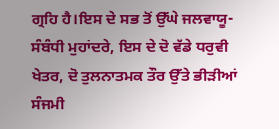ਗ੍ਰਹਿ ਹੈ।ਇਸ ਦੇ ਸਭ ਤੋਂ ਉੱਘੇ ਜਲਵਾਯੂ-ਸੰਬੰਧੀ ਮੁਹਾਂਦਰੇ, ਇਸ ਦੇ ਦੋ ਵੱਡੇ ਧਰੁਵੀ ਖੇਤਰ, ਦੋ ਤੁਲਨਾਤਮਕ ਤੌਰ ਉੱਤੇ ਭੀੜੀਆਂ ਸੰਜਮੀ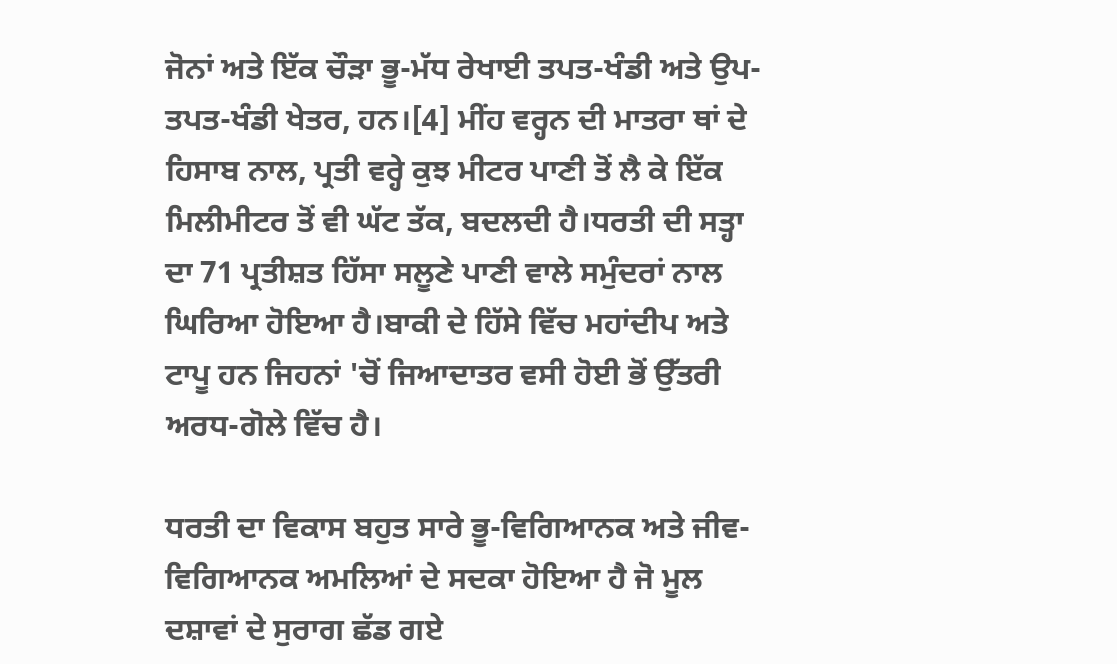ਜੋਨਾਂ ਅਤੇ ਇੱਕ ਚੌੜਾ ਭੂ-ਮੱਧ ਰੇਖਾਈ ਤਪਤ-ਖੰਡੀ ਅਤੇ ਉਪ-ਤਪਤ-ਖੰਡੀ ਖੇਤਰ, ਹਨ।[4] ਮੀਂਹ ਵਰ੍ਹਨ ਦੀ ਮਾਤਰਾ ਥਾਂ ਦੇ ਹਿਸਾਬ ਨਾਲ, ਪ੍ਰਤੀ ਵਰ੍ਹੇ ਕੁਝ ਮੀਟਰ ਪਾਣੀ ਤੋਂ ਲੈ ਕੇ ਇੱਕ ਮਿਲੀਮੀਟਰ ਤੋਂ ਵੀ ਘੱਟ ਤੱਕ, ਬਦਲਦੀ ਹੈ।ਧਰਤੀ ਦੀ ਸਤ੍ਹਾ ਦਾ 71 ਪ੍ਰਤੀਸ਼ਤ ਹਿੱਸਾ ਸਲੂਣੇ ਪਾਣੀ ਵਾਲੇ ਸਮੁੰਦਰਾਂ ਨਾਲ ਘਿਰਿਆ ਹੋਇਆ ਹੈ।ਬਾਕੀ ਦੇ ਹਿੱਸੇ ਵਿੱਚ ਮਹਾਂਦੀਪ ਅਤੇ ਟਾਪੂ ਹਨ ਜਿਹਨਾਂ 'ਚੋਂ ਜਿਆਦਾਤਰ ਵਸੀ ਹੋਈ ਭੋਂ ਉੱਤਰੀ ਅਰਧ-ਗੋਲੇ ਵਿੱਚ ਹੈ।

ਧਰਤੀ ਦਾ ਵਿਕਾਸ ਬਹੁਤ ਸਾਰੇ ਭੂ-ਵਿਗਿਆਨਕ ਅਤੇ ਜੀਵ-ਵਿਗਿਆਨਕ ਅਮਲਿਆਂ ਦੇ ਸਦਕਾ ਹੋਇਆ ਹੈ ਜੋ ਮੂਲ ਦਸ਼ਾਵਾਂ ਦੇ ਸੁਰਾਗ ਛੱਡ ਗਏ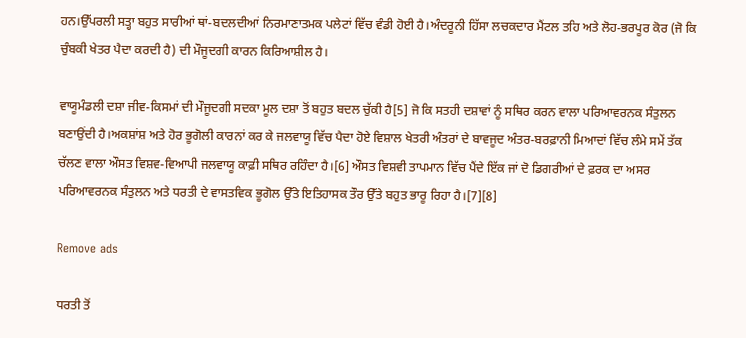ਹਨ।ਉੱਪਰਲੀ ਸਤ੍ਹਾ ਬਹੁਤ ਸਾਰੀਆਂ ਥਾਂ-ਬਦਲਦੀਆਂ ਨਿਰਮਾਣਾਤਮਕ ਪਲੇਟਾਂ ਵਿੱਚ ਵੰਡੀ ਹੋਈ ਹੈ।ਅੰਦਰੂਨੀ ਹਿੱਸਾ ਲਚਕਦਾਰ ਮੈਂਟਲ ਤਹਿ ਅਤੇ ਲੋਹ-ਭਰਪੂਰ ਕੋਰ (ਜੋ ਕਿ ਚੁੰਬਕੀ ਖੇਤਰ ਪੈਦਾ ਕਰਦੀ ਹੈ) ਦੀ ਮੌਜੂਦਗੀ ਕਾਰਨ ਕਿਰਿਆਸ਼ੀਲ ਹੈ।

ਵਾਯੂਮੰਡਲੀ ਦਸ਼ਾ ਜੀਵ-ਕਿਸਮਾਂ ਦੀ ਮੌਜੂਦਗੀ ਸਦਕਾ ਮੂਲ ਦਸ਼ਾ ਤੋਂ ਬਹੁਤ ਬਦਲ ਚੁੱਕੀ ਹੈ[5] ਜੋ ਕਿ ਸਤਹੀ ਦਸ਼ਾਵਾਂ ਨੂੰ ਸਥਿਰ ਕਰਨ ਵਾਲਾ ਪਰਿਆਵਰਨਕ ਸੰਤੁਲਨ ਬਣਾਉਂਦੀ ਹੈ।ਅਕਸ਼ਾਂਸ਼ ਅਤੇ ਹੋਰ ਭੂਗੋਲੀ ਕਾਰਨਾਂ ਕਰ ਕੇ ਜਲਵਾਯੂ ਵਿੱਚ ਪੈਦਾ ਹੋਏ ਵਿਸ਼ਾਲ ਖੇਤਰੀ ਅੰਤਰਾਂ ਦੇ ਬਾਵਜੂਦ ਅੰਤਰ-ਬਰਫ਼ਾਨੀ ਮਿਆਦਾਂ ਵਿੱਚ ਲੰਮੇ ਸਮੇਂ ਤੱਕ ਚੱਲਣ ਵਾਲਾ ਔਸਤ ਵਿਸ਼ਵ-ਵਿਆਪੀ ਜਲਵਾਯੂ ਕਾਫ਼ੀ ਸਥਿਰ ਰਹਿੰਦਾ ਹੈ।[6] ਔਸਤ ਵਿਸ਼ਵੀ ਤਾਪਮਾਨ ਵਿੱਚ ਪੈਂਦੇ ਇੱਕ ਜਾਂ ਦੋ ਡਿਗਰੀਆਂ ਦੇ ਫ਼ਰਕ ਦਾ ਅਸਰ ਪਰਿਆਵਰਨਕ ਸੰਤੁਲਨ ਅਤੇ ਧਰਤੀ ਦੇ ਵਾਸਤਵਿਕ ਭੂਗੋਲ ਉੱਤੇ ਇਤਿਹਾਸਕ ਤੌਰ ਉੱਤੇ ਬਹੁਤ ਭਾਰੂ ਰਿਹਾ ਹੈ।[7][8]

Remove ads

ਧਰਤੀ ਤੋਂ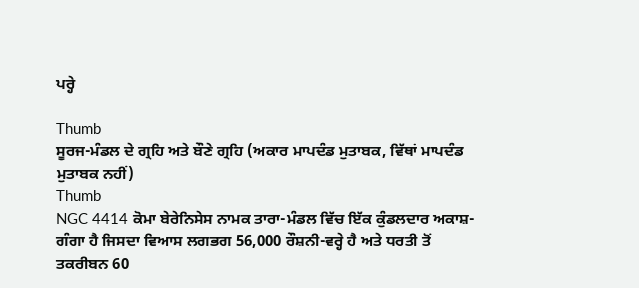ਪਰ੍ਹੇ

Thumb
ਸੂਰਜ-ਮੰਡਲ ਦੇ ਗ੍ਰਹਿ ਅਤੇ ਬੌਣੇ ਗ੍ਰਹਿ (ਅਕਾਰ ਮਾਪਦੰਡ ਮੁਤਾਬਕ, ਵਿੱਥਾਂ ਮਾਪਦੰਡ ਮੁਤਾਬਕ ਨਹੀਂ)
Thumb
NGC 4414 ਕੋਮਾ ਬੇਰੇਨਿਸੇਸ ਨਾਮਕ ਤਾਰਾ-ਮੰਡਲ ਵਿੱਚ ਇੱਕ ਕੁੰਡਲਦਾਰ ਅਕਾਸ਼-ਗੰਗਾ ਹੈ ਜਿਸਦਾ ਵਿਆਸ ਲਗਭਗ 56,000 ਰੌਸ਼ਨੀ-ਵਰ੍ਹੇ ਹੈ ਅਤੇ ਧਰਤੀ ਤੋਂ ਤਕਰੀਬਨ 60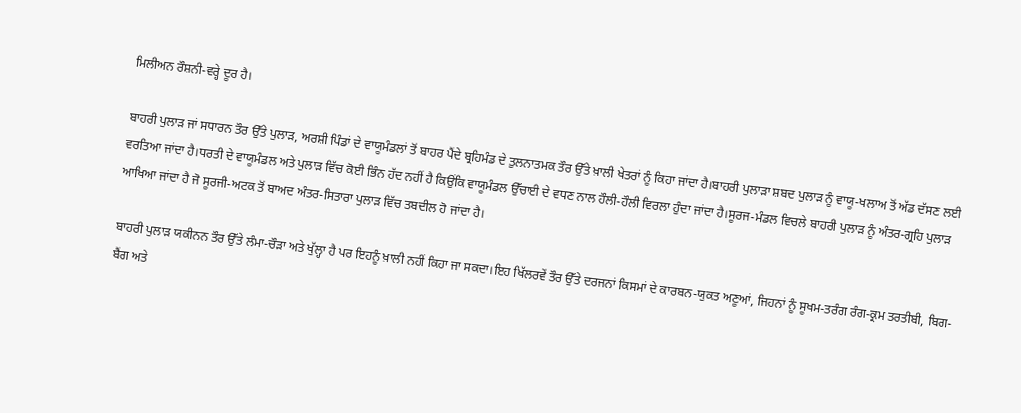ਮਿਲੀਅਨ ਰੌਸ਼ਨੀ-ਵਰ੍ਹੇ ਦੂਰ ਹੈ।

ਬਾਹਰੀ ਪੁਲਾੜ ਜਾਂ ਸਧਾਰਨ ਤੌਰ ਉੱਤੇ ਪੁਲਾੜ, ਅਰਸ਼ੀ ਪਿੰਡਾਂ ਦੇ ਵਾਯੂਮੰਡਲਾਂ ਤੋਂ ਬਾਹਰ ਪੈਂਦੇ ਬ੍ਰਹਿਮੰਡ ਦੇ ਤੁਲਨਾਤਮਕ ਤੌਰ ਉੱਤੇ ਖ਼ਾਲੀ ਖੇਤਰਾਂ ਨੂੰ ਕਿਹਾ ਜਾਂਦਾ ਹੈ।ਬਾਹਰੀ ਪੁਲਾੜਾ ਸ਼ਬਦ ਪੁਲਾੜ ਨੂੰ ਵਾਯੂ-ਖਲਾਅ ਤੋਂ ਅੱਡ ਦੱਸਣ ਲਈ ਵਰਤਿਆ ਜਾਂਦਾ ਹੈ।ਧਰਤੀ ਦੇ ਵਾਯੂਮੰਡਲ ਅਤੇ ਪੁਲਾੜ ਵਿੱਚ ਕੋਈ ਭਿੰਨ ਹੱਦ ਨਹੀਂ ਹੈ ਕਿਉਂਕਿ ਵਾਯੂਮੰਡਲ ਉੱਚਾਈ ਦੇ ਵਧਣ ਨਾਲ ਹੌਲੀ-ਹੌਲੀ ਵਿਰਲਾ ਹੁੰਦਾ ਜਾਂਦਾ ਹੈ।ਸੂਰਜ-ਮੰਡਲ ਵਿਚਲੇ ਬਾਹਰੀ ਪੁਲਾੜ ਨੂੰ ਅੰਤਰ-ਗ੍ਰਹਿ ਪੁਲਾੜ ਆਖਿਆ ਜਾਂਦਾ ਹੈ ਜੋ ਸੂਰਜੀ-ਅਟਕ ਤੋਂ ਬਾਅਦ ਅੰਤਰ-ਸਿਤਾਰਾ ਪੁਲਾੜ ਵਿੱਚ ਤਬਦੀਲ ਹੋ ਜਾਂਦਾ ਹੈ।

ਬਾਹਰੀ ਪੁਲਾੜ ਯਕੀਨਨ ਤੌਰ ਉੱਤੇ ਲੰਮਾ-ਚੌੜਾ ਅਤੇ ਖੁੱਲ੍ਹਾ ਹੈ ਪਰ ਇਹਨੂੰ ਖ਼ਾਲੀ ਨਹੀਂ ਕਿਹਾ ਜਾ ਸਕਦਾ।ਇਹ ਖਿੱਲਰਵੇਂ ਤੌਰ ਉੱਤੇ ਦਰਜਨਾਂ ਕਿਸਮਾਂ ਦੇ ਕਾਰਬਨ-ਯੁਕਤ ਅਣੂਆਂ, ਜਿਹਨਾਂ ਨੂੰ ਸੂਖਮ-ਤਰੰਗ ਰੰਗ-ਕ੍ਰਮ ਤਰਤੀਬੀ, ਬਿਗ-ਬੈਂਗ ਅਤੇ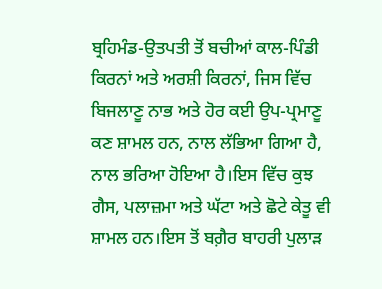ਬ੍ਰਹਿਮੰਡ-ਉਤਪਤੀ ਤੋਂ ਬਚੀਆਂ ਕਾਲ-ਪਿੰਡੀ ਕਿਰਨਾਂ ਅਤੇ ਅਰਸ਼ੀ ਕਿਰਨਾਂ, ਜਿਸ ਵਿੱਚ ਬਿਜਲਾਣੂ ਨਾਭ ਅਤੇ ਹੋਰ ਕਈ ਉਪ-ਪ੍ਰਮਾਣੂ ਕਣ ਸ਼ਾਮਲ ਹਨ, ਨਾਲ ਲੱਭਿਆ ਗਿਆ ਹੈ, ਨਾਲ ਭਰਿਆ ਹੋਇਆ ਹੈ।ਇਸ ਵਿੱਚ ਕੁਝ ਗੈਸ, ਪਲਾਜ਼ਮਾ ਅਤੇ ਘੱਟਾ ਅਤੇ ਛੋਟੇ ਕੇਤੂ ਵੀ ਸ਼ਾਮਲ ਹਨ।ਇਸ ਤੋਂ ਬਗ਼ੈਰ ਬਾਹਰੀ ਪੁਲਾੜ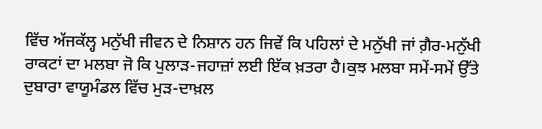ਵਿੱਚ ਅੱਜਕੱਲ੍ਹ ਮਨੁੱਖੀ ਜੀਵਨ ਦੇ ਨਿਸ਼ਾਨ ਹਨ ਜਿਵੇਂ ਕਿ ਪਹਿਲਾਂ ਦੇ ਮਨੁੱਖੀ ਜਾਂ ਗ਼ੈਰ-ਮਨੁੱਖੀ ਰਾਕਟਾਂ ਦਾ ਮਲਬਾ ਜੋ ਕਿ ਪੁਲਾੜ-ਜਹਾਜ਼ਾਂ ਲਈ ਇੱਕ ਖ਼ਤਰਾ ਹੈ।ਕੁਝ ਮਲਬਾ ਸਮੇਂ-ਸਮੇਂ ਉੱਤੇ ਦੁਬਾਰਾ ਵਾਯੂਮੰਡਲ ਵਿੱਚ ਮੁੜ-ਦਾਖ਼ਲ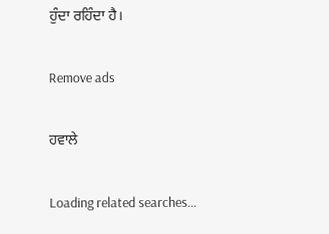ਹੁੰਦਾ ਰਹਿੰਦਾ ਹੈ।

Remove ads

ਹਵਾਲੇ

Loading related searches...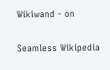Wikiwand - on

Seamless Wikipedia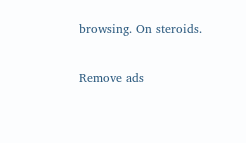browsing. On steroids.

Remove ads